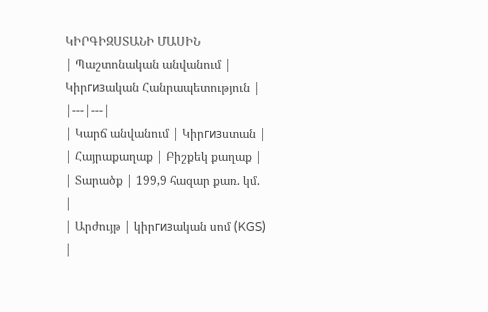ԿԻՐԳԻԶՍՏԱՆԻ ՄԱՍԻՆ
| Պաշտոնական անվանում | Կիրгизական Հանրապետություն |
|---|---|
| Կարճ անվանում | Կիրгизստան |
| Հայրաքաղաք | Բիշքեկ քաղաք |
| Տարածք | 199,9 հազար քառ. կմ. |
| Արժույթ | կիրгизական սոմ (KGS) |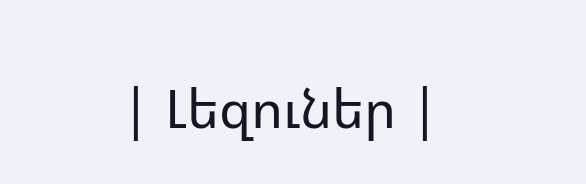| Լեզուներ |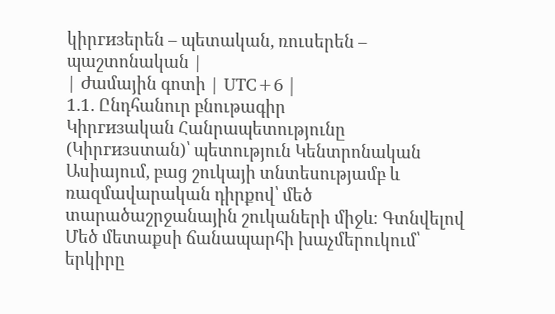կիրгизերեն – պետական, ռուսերեն – պաշտոնական |
| Ժամային գոտի | UTC+6 |
1.1. Ընդհանուր բնութագիր
Կիրгизական Հանրապետությունը (Կիրгизստան)՝ պետություն Կենտրոնական Ասիայում, բաց շուկայի տնտեսությամբ և ռազմավարական դիրքով՝ մեծ տարածաշրջանային շուկաների միջև։ Գտնվելով Մեծ մետաքսի ճանապարհի խաչմերուկում՝ երկիրը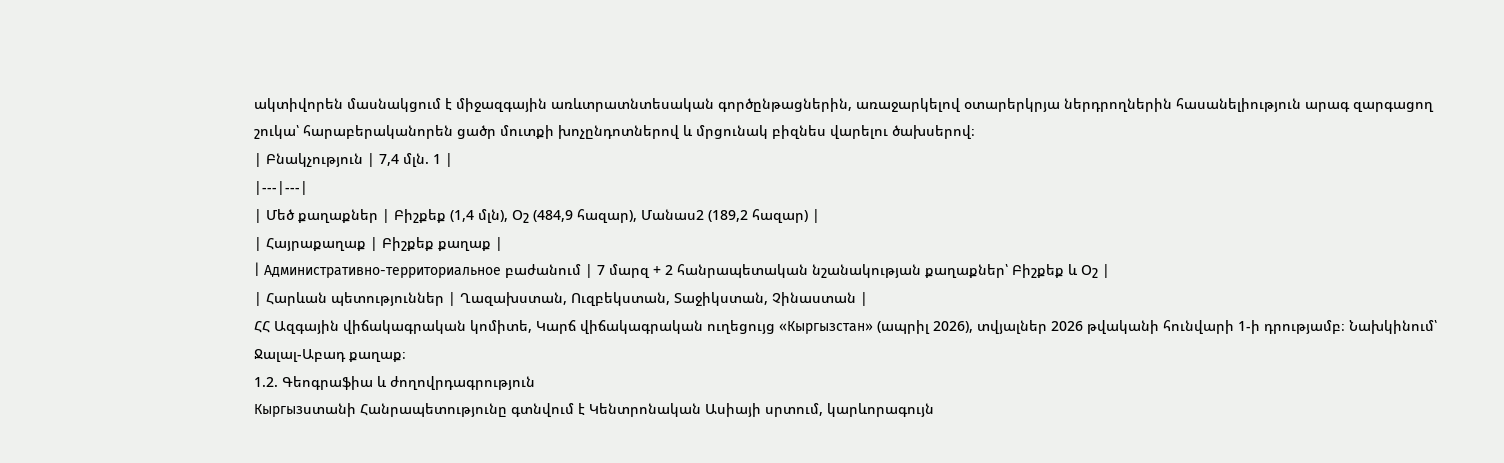ակտիվորեն մասնակցում է միջազգային առևտրատնտեսական գործընթացներին, առաջարկելով օտարերկրյա ներդրողներին հասանելիություն արագ զարգացող շուկա՝ հարաբերականորեն ցածր մուտքի խոչընդոտներով և մրցունակ բիզնես վարելու ծախսերով։
| Բնակչություն | 7,4 մլն. 1 |
|---|---|
| Մեծ քաղաքներ | Բիշքեք (1,4 մլն), Օշ (484,9 հազար), Մանաս2 (189,2 հազար) |
| Հայրաքաղաք | Բիշքեք քաղաք |
| Административно-территориальное բաժանում | 7 մարզ + 2 հանրապետական նշանակության քաղաքներ՝ Բիշքեք և Օշ |
| Հարևան պետություններ | Ղազախստան, Ուզբեկստան, Տաջիկստան, Չինաստան |
ՀՀ Ազգային վիճակագրական կոմիտե, Կարճ վիճակագրական ուղեցույց «Кыргызстан» (ապրիլ 2026), տվյալներ 2026 թվականի հունվարի 1-ի դրությամբ։ Նախկինում՝ Ջալալ-Աբադ քաղաք։
1.2. Գեոգրաֆիա և ժողովրդագրություն
Кыргызստանի Հանրապետությունը գտնվում է Կենտրոնական Ասիայի սրտում, կարևորագույն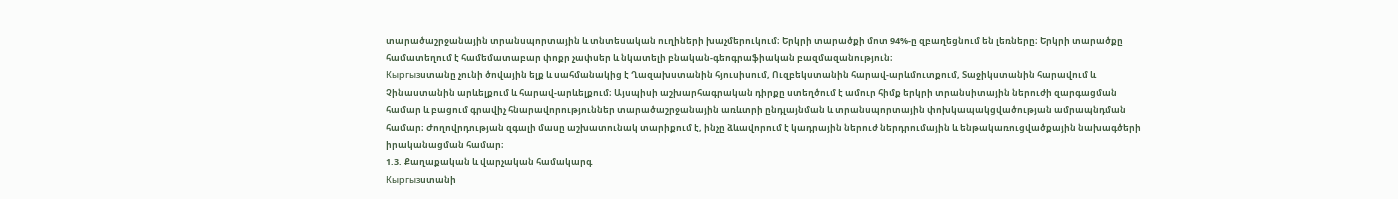տարածաշրջանային տրանսպորտային և տնտեսական ուղիների խաչմերուկում։ Երկրի տարածքի մոտ 94%-ը զբաղեցնում են լեռները։ Երկրի տարածքը համատեղում է համեմատաբար փոքր չափսեր և նկատելի բնական-գեոգրաֆիական բազմազանություն։
Кыргызստանը չունի ծովային ելք և սահմանակից է Ղազախստանին հյուսիսում, Ուզբեկստանին հարավ-արևմուտքում, Տաջիկստանին հարավում և Չինաստանին արևելքում և հարավ-արևելքում։ Այսպիսի աշխարհագրական դիրքը ստեղծում է ամուր հիմք երկրի տրանսիտային ներուժի զարգացման համար և բացում գրավիչ հնարավորություններ տարածաշրջանային առևտրի ընդլայնման և տրանսպորտային փոխկապակցվածության ամրապնդման համար։ Ժողովրդության զգալի մասը աշխատունակ տարիքում է, ինչը ձևավորում է կադրային ներուժ ներդրումային և ենթակառուցվածքային նախագծերի իրականացման համար։
1.3. Քաղաքական և վարչական համակարգ
Кыргызստանի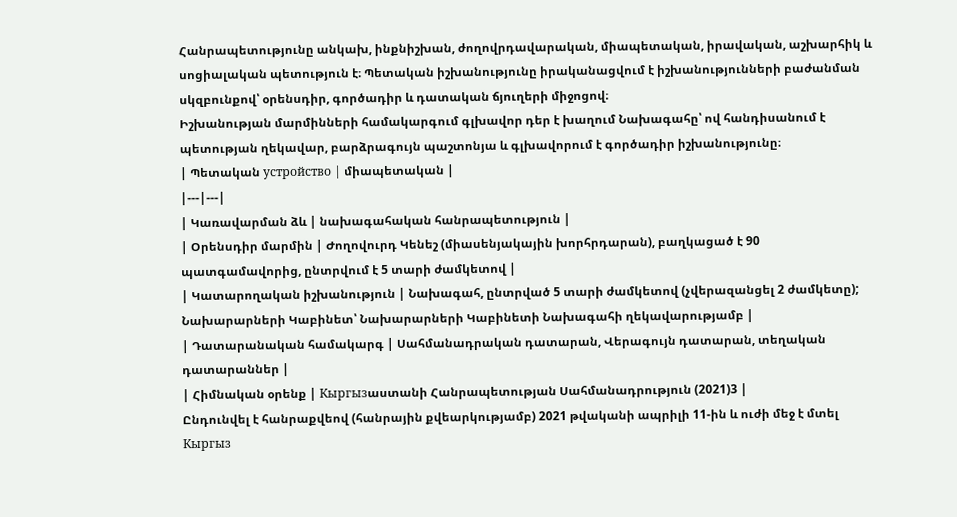Հանրապետությունը անկախ, ինքնիշխան, ժողովրդավարական, միապետական, իրավական, աշխարհիկ և սոցիալական պետություն է։ Պետական իշխանությունը իրականացվում է իշխանությունների բաժանման սկզբունքով՝ օրենսդիր, գործադիր և դատական ճյուղերի միջոցով։
Իշխանության մարմինների համակարգում գլխավոր դեր է խաղում Նախագահը՝ ով հանդիսանում է պետության ղեկավար, բարձրագույն պաշտոնյա և գլխավորում է գործադիր իշխանությունը։
| Պետական устройство | միապետական |
|---|---|
| Կառավարման ձև | նախագահական հանրապետություն |
| Օրենսդիր մարմին | Ժողովուրդ Կենեշ (միասենյակային խորհրդարան), բաղկացած է 90 պատգամավորից, ընտրվում է 5 տարի ժամկետով |
| Կատարողական իշխանություն | Նախագահ, ընտրված 5 տարի ժամկետով (չվերազանցել 2 ժամկետը); Նախարարների Կաբինետ՝ Նախարարների Կաբինետի Նախագահի ղեկավարությամբ |
| Դատարանական համակարգ | Սահմանադրական դատարան, Վերագույն դատարան, տեղական դատարաններ |
| Հիմնական օրենք | Кыргызաստանի Հանրապետության Սահմանադրություն (2021)3 |
Ընդունվել է հանրաքվեով (հանրային քվեարկությամբ) 2021 թվականի ապրիլի 11-ին և ուժի մեջ է մտել Кыргыз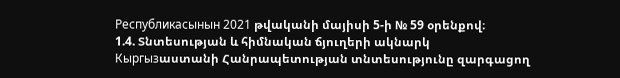Республикасынын 2021 թվականի մայիսի 5-ի № 59 օրենքով։
1.4. Տնտեսության և հիմնական ճյուղերի ակնարկ
Кыргызաստանի Հանրապետության տնտեսությունը զարգացող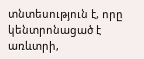տնտեսություն է, որը կենտրոնացած է առևտրի,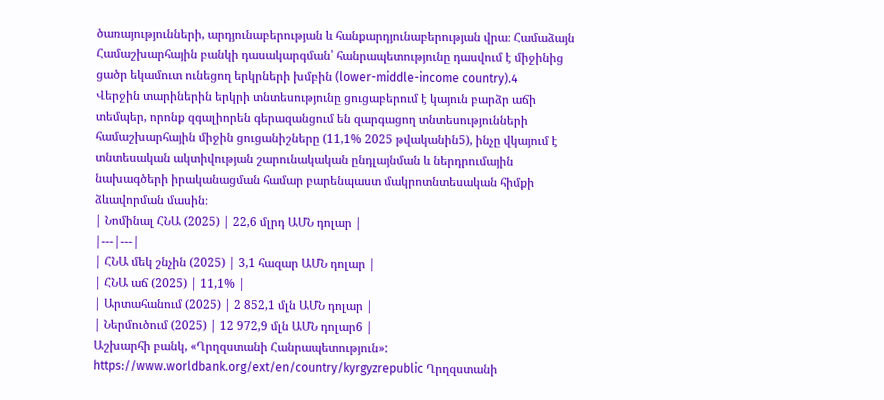ծառայությունների, արդյունաբերության և հանքարդյունաբերության վրա։ Համաձայն Համաշխարհային բանկի դասակարգման՝ հանրապետությունը դասվում է միջինից ցածր եկամուտ ունեցող երկրների խմբին (lower-middle-income country).4
Վերջին տարիներին երկրի տնտեսությունը ցուցաբերում է կայուն բարձր աճի տեմպեր, որոնք զգալիորեն գերազանցում են զարգացող տնտեսությունների համաշխարհային միջին ցուցանիշները (11,1% 2025 թվականին5), ինչը վկայում է տնտեսական ակտիվության շարունակական ընդլայնման և ներդրումային նախագծերի իրականացման համար բարենպաստ մակրոտնտեսական հիմքի ձևավորման մասին։
| Նոմինալ ՀՆԱ (2025) | 22,6 մլրդ ԱՄՆ դոլար |
|---|---|
| ՀՆԱ մեկ շնչին (2025) | 3,1 հազար ԱՄՆ դոլար |
| ՀՆԱ աճ (2025) | 11,1% |
| Արտահանում (2025) | 2 852,1 մլն ԱՄՆ դոլար |
| Ներմուծում (2025) | 12 972,9 մլն ԱՄՆ դոլար6 |
Աշխարհի բանկ, «Ղրղզստանի Հանրապետություն»: https://www.worldbank.org/ext/en/country/kyrgyzrepublic Ղրղզստանի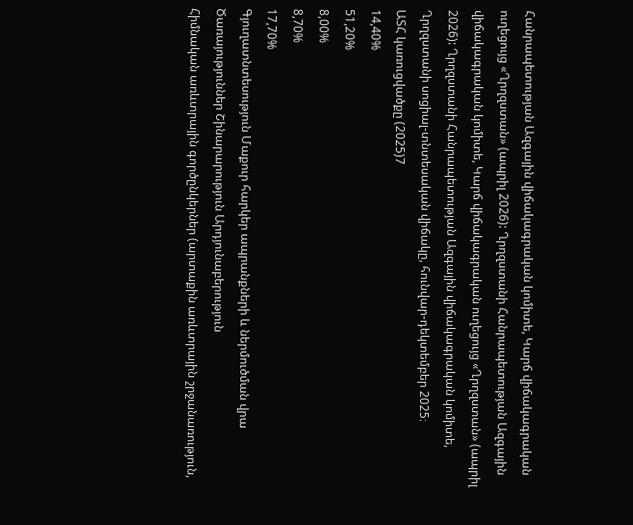Հանրապետության Ազգային վիճակագրական կոմիտե, Կարճ վիճակագրական ուղեցույց «Ղրղզստան» (ապրիլ 2026): Ղրղզստանի Հանրապետության Ազգային վիճակագրական կոմիտե, Կարճ վիճակագրական ուղեցույց «Ղրղզստան» (ապրիլ 2026): Ղրղզստանի Հանրապետության Ազգային վիճակագրական կոմիտե, Ղրղզստանի սոցիալ-տնտեսական վիճակը, հունվար-դեկտեմբեր 2025։
ԱՏՀ կառուցվածքը (2025)7
14,40%
51,20%
8,00%
8,70%
17,70%
Գյուղատնտեսություն Մաքուր հարկեր ապրանքների և ներմուծման վրա
Ծառայություններ Շինարարություն Արդյունաբերություն
Հիմնական առևտրային գործընկերներ (արտաքին առևտրային շրջանառություն,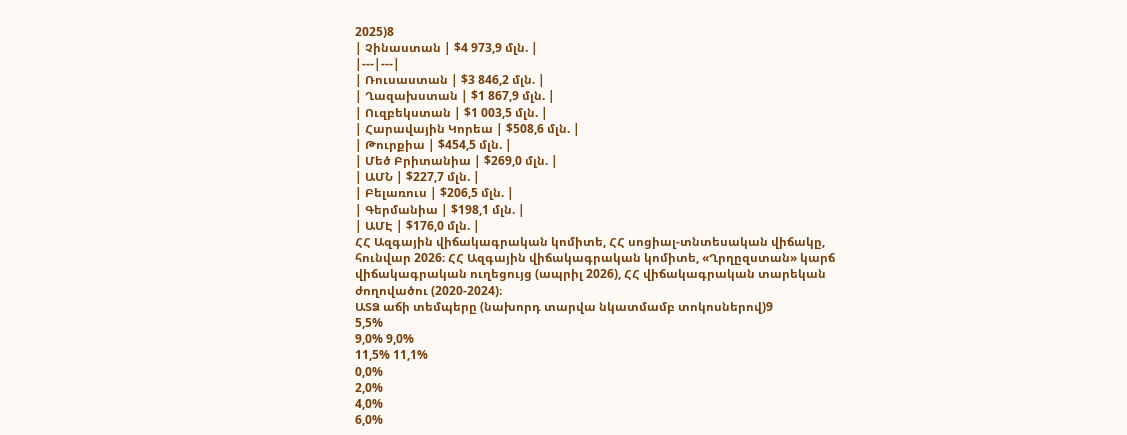2025)8
| Չինաստան | $4 973,9 մլն. |
|---|---|
| Ռուսաստան | $3 846,2 մլն. |
| Ղազախստան | $1 867,9 մլն. |
| Ուզբեկստան | $1 003,5 մլն. |
| Հարավային Կորեա | $508,6 մլն. |
| Թուրքիա | $454,5 մլն. |
| Մեծ Բրիտանիա | $269,0 մլն. |
| ԱՄՆ | $227,7 մլն. |
| Բելառուս | $206,5 մլն. |
| Գերմանիա | $198,1 մլն. |
| ԱՄԷ | $176,0 մլն. |
ՀՀ Ազգային վիճակագրական կոմիտե, ՀՀ սոցիալ-տնտեսական վիճակը, հունվար 2026։ ՀՀ Ազգային վիճակագրական կոմիտե, «Ղրղըզստան» կարճ վիճակագրական ուղեցույց (ապրիլ 2026), ՀՀ վիճակագրական տարեկան ժողովածու (2020-2024)։
ԱՏՁ աճի տեմպերը (նախորդ տարվա նկատմամբ տոկոսներով)9
5,5%
9,0% 9,0%
11,5% 11,1%
0,0%
2,0%
4,0%
6,0%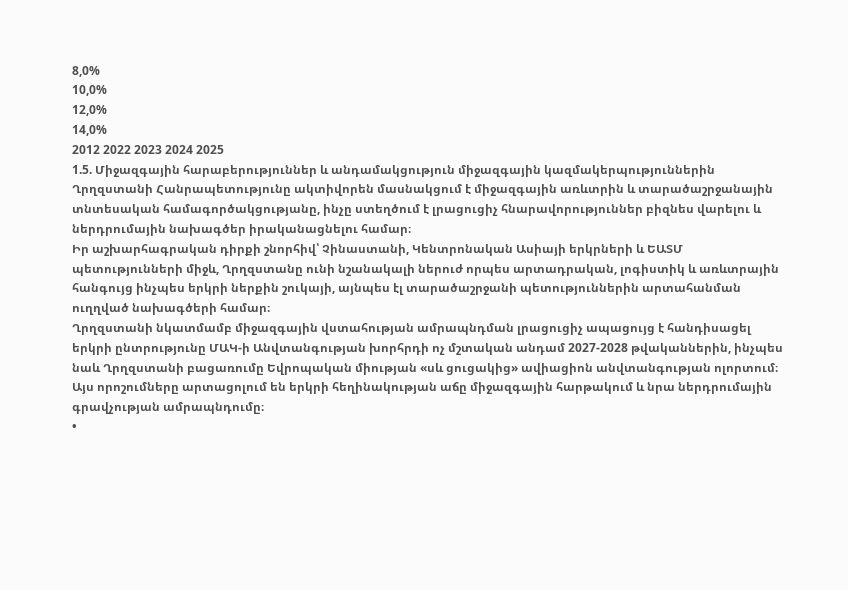8,0%
10,0%
12,0%
14,0%
2012 2022 2023 2024 2025
1.5. Միջազգային հարաբերություններ և անդամակցություն միջազգային կազմակերպություններին
Ղրղզստանի Հանրապետությունը ակտիվորեն մասնակցում է միջազգային առևտրին և տարածաշրջանային տնտեսական համագործակցությանը, ինչը ստեղծում է լրացուցիչ հնարավորություններ բիզնես վարելու և ներդրումային նախագծեր իրականացնելու համար։
Իր աշխարհագրական դիրքի շնորհիվ՝ Չինաստանի, Կենտրոնական Ասիայի երկրների և ԵԱՏՄ պետությունների միջև, Ղրղզստանը ունի նշանակալի ներուժ որպես արտադրական, լոգիստիկ և առևտրային հանգույց ինչպես երկրի ներքին շուկայի, այնպես էլ տարածաշրջանի պետություններին արտահանման ուղղված նախագծերի համար։
Ղրղզստանի նկատմամբ միջազգային վստահության ամրապնդման լրացուցիչ ապացույց է հանդիսացել երկրի ընտրությունը ՄԱԿ-ի Անվտանգության խորհրդի ոչ մշտական անդամ 2027-2028 թվականներին, ինչպես նաև Ղրղզստանի բացառումը Եվրոպական միության «սև ցուցակից» ավիացիոն անվտանգության ոլորտում։ Այս որոշումները արտացոլում են երկրի հեղինակության աճը միջազգային հարթակում և նրա ներդրումային գրավչության ամրապնդումը։
•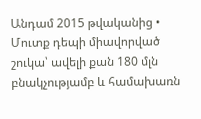Անդամ 2015 թվականից • Մուտք դեպի միավորված շուկա՝ ավելի քան 180 մլն բնակչությամբ և համախառն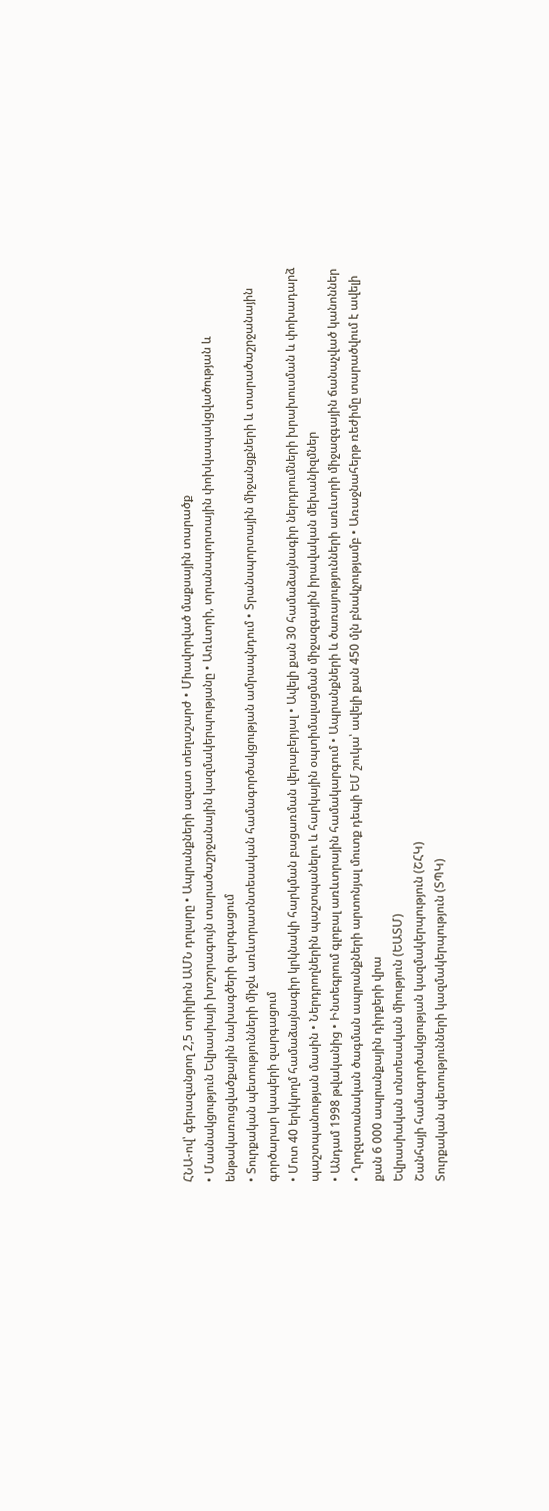ՀՆԱ-ով՝ գերազանցող 2,5 տրիլիոն ԱՄՆ դոլարը • Ապրանքների ազատ տեղաշարժ • Միավորված մաքսային տարածք
• Մասնակցություն Եվրասիայի խոշորագույն տարածաշրջանային կազմակերպությանը • Առևտրի, տրանսպորտային փոխկապակցվածության և ենթակառուցվածքային նախագծերի զարգացում
• Տուրքական պետությունների միջև առևտրատնտեսական համագործակցության ամրապնդում • Տրանսպորտային միջանցքների և տարածաշրջանային գործարար կապերի զարգացում
• Մոտ 40 երկկողմ համաձայնագիր կրկնակի հարկման բացառման վերաբերյալ • Ավելի քան 30 համաձայնագիր ներդրումների խրախուսման և փոխադարձ պաշտպանության մասին • Ներդրողներին պաշտպանելու և հարկային օպտիմալացման միջազգային իրավական մեխանիզմներ
• Անդամ 1998 թվականից • Ինտեգրում գլոբալ առևտրային համակարգում • Ապրանքների և ծառայությունների առևտրի միջազգային ճանաչված կանոններ
• Ղրղզստանական ծագման ապրանքների արտոնյալ մուտք դեպի ԵՄ շուկա՝ ավելի քան 450 մլն բնակչությամբ • Առաջնահերթ ռեժիմը տարածվում է ավելի քան 6 000 ապրանքային դիրքերի վրա
Եվրասիական տնտեսական միություն (ԵԱՏՄ)
Շանհայի համագործակցության կազմակերպություն (ՇՀԿ)
Տուրքական պետությունների կազմակերպություն (ՏՊԿ)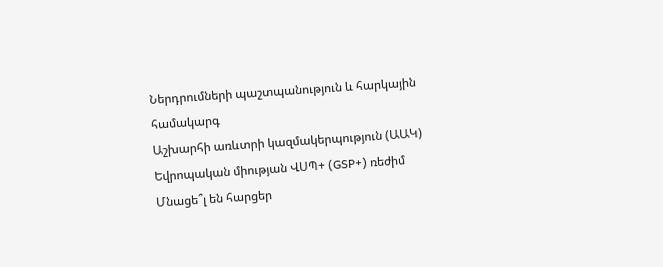Ներդրումների պաշտպանություն և հարկային համակարգ
Աշխարհի առևտրի կազմակերպություն (ԱԱԿ)
Եվրոպական միության ՎՍՊ+ (GSP+) ռեժիմ
Մնացե՞լ են հարցեր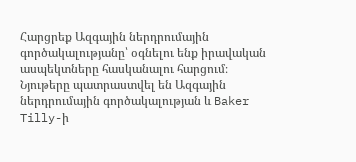Հարցրեք Ազգային ներդրումային գործակալությանը՝ օգնելու ենք իրավական ասպեկտները հասկանալու հարցում։
Նյութերը պատրաստվել են Ազգային ներդրումային գործակալության և Baker Tilly-ի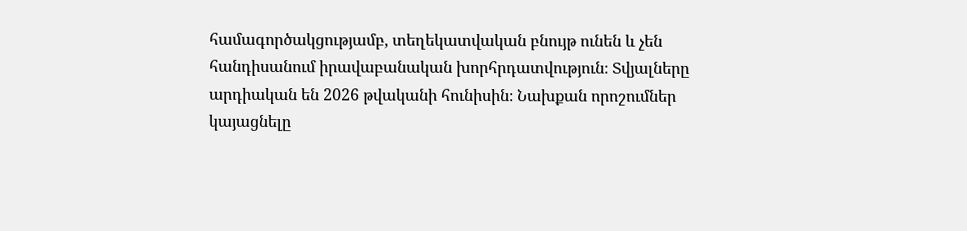համագործակցությամբ, տեղեկատվական բնույթ ունեն և չեն հանդիսանում իրավաբանական խորհրդատվություն։ Տվյալները արդիական են 2026 թվականի հունիսին։ Նախքան որոշումներ կայացնելը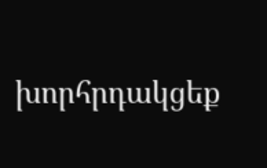խորհրդակցեք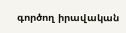գործող իրավական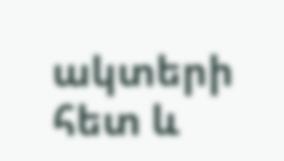ակտերի հետ և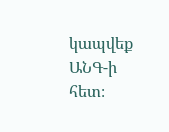կապվեք ԱՆԳ-ի հետ։